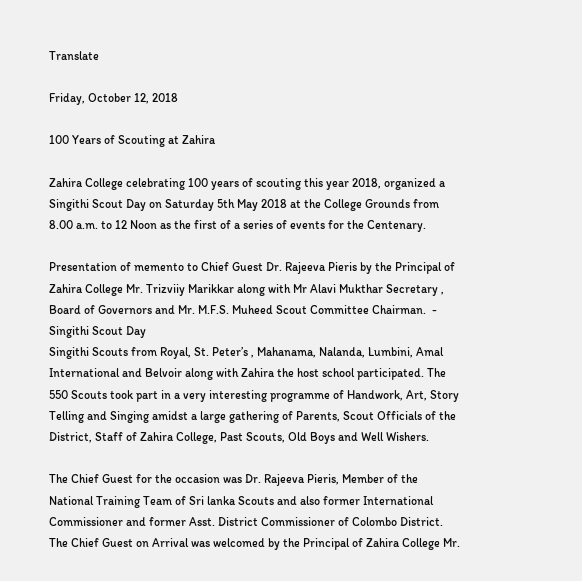Translate

Friday, October 12, 2018

100 Years of Scouting at Zahira

Zahira College celebrating 100 years of scouting this year 2018, organized a Singithi Scout Day on Saturday 5th May 2018 at the College Grounds from 8.00 a.m. to 12 Noon as the first of a series of events for the Centenary.

Presentation of memento to Chief Guest Dr. Rajeeva Pieris by the Principal of Zahira College Mr. Trizviiy Marikkar along with Mr Alavi Mukthar Secretary , Board of Governors and Mr. M.F.S. Muheed Scout Committee Chairman.  - Singithi Scout Day
Singithi Scouts from Royal, St. Peter’s , Mahanama, Nalanda, Lumbini, Amal International and Belvoir along with Zahira the host school participated. The 550 Scouts took part in a very interesting programme of Handwork, Art, Story Telling and Singing amidst a large gathering of Parents, Scout Officials of the District, Staff of Zahira College, Past Scouts, Old Boys and Well Wishers.

The Chief Guest for the occasion was Dr. Rajeeva Pieris, Member of the National Training Team of Sri lanka Scouts and also former International Commissioner and former Asst. District Commissioner of Colombo District. The Chief Guest on Arrival was welcomed by the Principal of Zahira College Mr.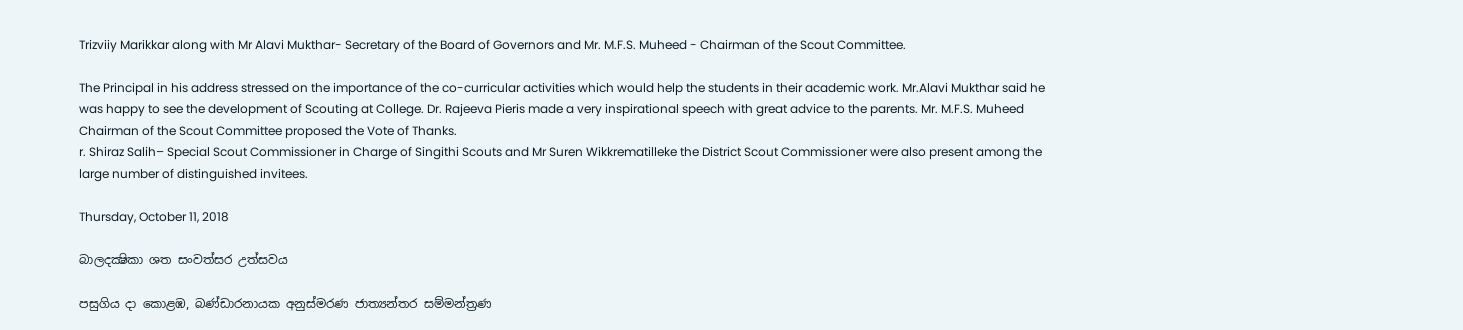Trizviiy Marikkar along with Mr Alavi Mukthar- Secretary of the Board of Governors and Mr. M.F.S. Muheed - Chairman of the Scout Committee.

The Principal in his address stressed on the importance of the co-curricular activities which would help the students in their academic work. Mr.Alavi Mukthar said he was happy to see the development of Scouting at College. Dr. Rajeeva Pieris made a very inspirational speech with great advice to the parents. Mr. M.F.S. Muheed Chairman of the Scout Committee proposed the Vote of Thanks.
r. Shiraz Salih– Special Scout Commissioner in Charge of Singithi Scouts and Mr Suren Wikkrematilleke the District Scout Commissioner were also present among the large number of distinguished invitees.

Thursday, October 11, 2018

බාලදක්‍ෂිකා ශත සංවත්සර උත්සවය

පසුගිය දා කොළඹ, බණ්ඩාරනායක අනුස්මරණ ජාත්‍යන්තර සම්මන්ත්‍රණ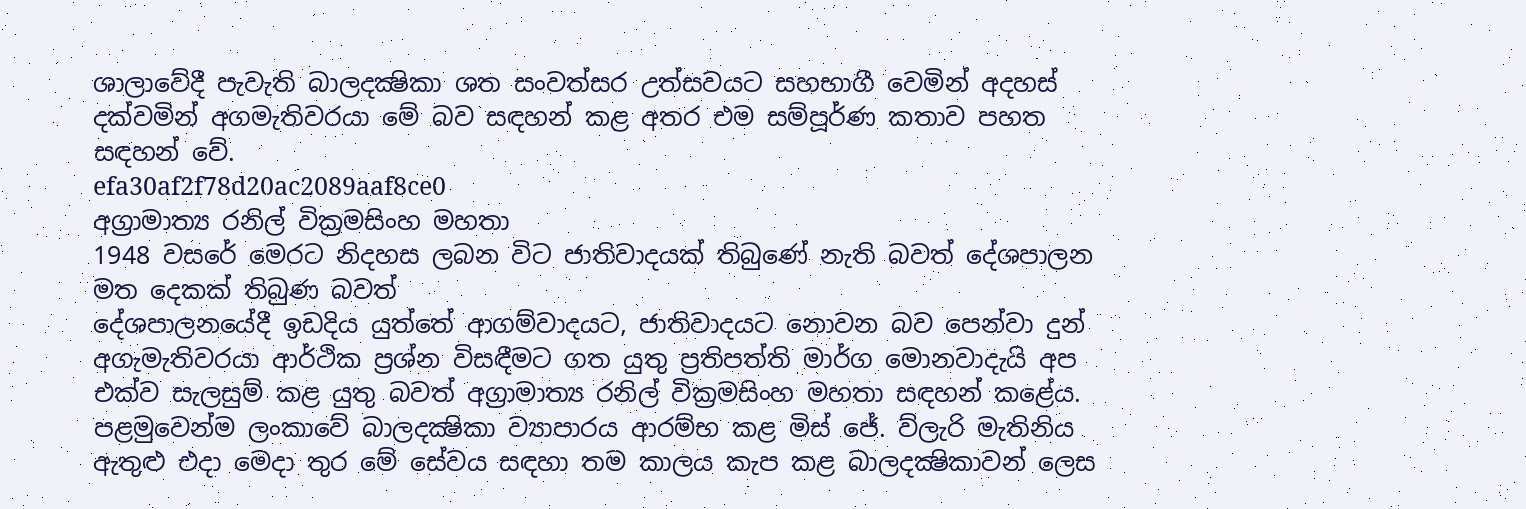ශාලාවේදී පැවැති බාලදක්‍ෂිකා ශත සංවත්සර උත්සවයට සහභාගී වෙමින් අදහස් දක්වමින් අගමැතිවරයා මේ බව සඳහන් කළ අතර එම සම්පූර්ණ කතාව පහත සඳහන් වේ.
efa30af2f78d20ac2089aaf8ce0
අග්‍රාමාත්‍ය රනිල් වික්‍රමසිංහ මහතා
1948 වසරේ මෙරට නිදහස ලබන විට ජාතිවාදයක් තිබුණේ නැති බවත් දේශපාලන මත දෙකක් තිබුණ බවත්
දේශපාලනයේදී ඉඩදිය යුත්තේ ආගම්වාදයට, ජාතිවාදයට නොවන බව පෙන්වා දුන් අගැමැතිවරයා ආර්ථික ප්‍රශ්න විසඳීමට ගත යුතු ප්‍රතිපත්ති මාර්ග මොනවාදැයි අප එක්ව සැලසුම් කළ යුතු බවත් අග්‍රාමාත්‍ය රනිල් වික්‍රමසිංහ මහතා සඳහන් කළේය.
පළමුවෙන්ම ලංකාවේ බාලදක්‍ෂිකා ව්‍යාපාරය ආරම්භ කළ මිස් ජේ. ව්ලැරි මැතිනිය ඇතුළු එදා මෙදා තුර මේ සේවය සඳහා තම කාලය කැප කළ බාලදක්‍ෂිකාවන් ලෙස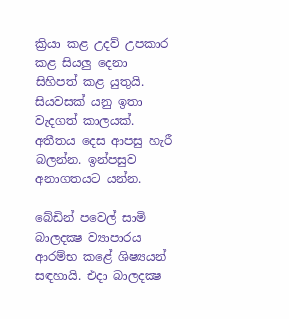ක්‍රියා කළ උදව් උපකාර කළ සියලු දෙනා සිහිපත් කළ යුතුයි. සියවසක් යනු ඉතා වැදගත් කාලයක්. අතීතය දෙස ආපසු හැරී බලන්න. ඉන්පසුව අනාගතයට යන්න.

බේඩින් පවෙල් සාමි බාලදක්‍ෂ ව්‍යාපාරය ආරම්භ කළේ ශිෂ්‍යයන් සඳහායි. එදා බාලදක්‍ෂ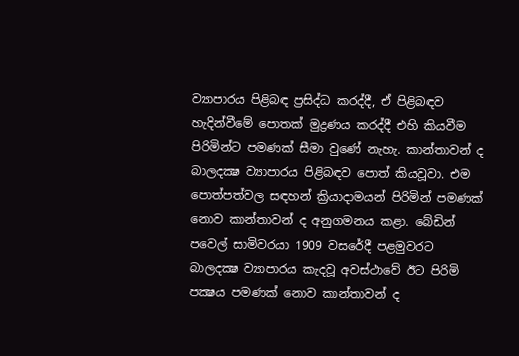ව්‍යාපාරය පිළිබඳ ප්‍රසිද්ධ කරද්දී, ඒ පිළිබඳව හැදින්වීමේ පොතක් මුද්‍රණය කරද්දී එහි කියවීම පිරිමින්ට පමණක් සීමා වුණේ නැහැ. කාන්තාවන් ද බාලදක්‍ෂ ව්‍යාපාරය පිළිබඳව පොත් කියවූවා. එම පොත්පත්වල සඳහන් ක්‍රියාදාමයන් පිරිමින් පමණක් නොව කාන්තාවන් ද අනුගමනය කළා. බේඩින් පවෙල් සාමිවරයා 1909 වසරේදී පළමුවරට බාලදක්‍ෂ ව්‍යාපාරය කැදවූ අවස්ථාවේ ඊට පිරිමි පක්‍ෂය පමණක් නොව කාන්තාවන් ද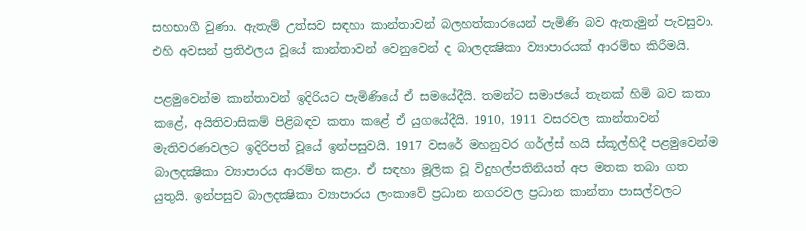සහභාගී වුණා. ඇතැම් උත්සව සඳහා කාන්තාවන් බලහත්කාරයෙන් පැමිණි බව ඇතැමුන් පැවසුවා. එහි අවසන් ප්‍රතිඵලය වූයේ කාන්තාවන් වෙනුවෙන් ද බාලදක්‍ෂිකා ව්‍යාපාරයක් ආරම්භ කිරීමයි.

පළමුවෙන්ම කාන්තාවන් ඉදිරියට පැමිණියේ ඒ සමයේදීයි. තමන්ට සමාජයේ තැනක් හිමි බව කතා කළේ, අයිතිවාසිකම් පිළිබඳව කතා කළේ ඒ යුගයේදීයි. 1910, 1911 වසරවල කාන්තාවන් මැතිවරණවලට ඉදිරිපත් වූයේ ඉන්පසුවයි. 1917 වසරේ මහනුවර ගර්ල්ස් හයි ස්කූල්හිදී පළමුවෙන්ම බාලදක්‍ෂිකා ව්‍යාපාරය ආරම්භ කළා. ඒ සඳහා මූලික වූ විදුහල්පතිනියත් අප මතක තබා ගත යුතුයි. ඉන්පසුව බාලදක්‍ෂිකා ව්‍යාපාරය ලංකාවේ ප්‍රධාන නගරවල ප්‍රධාන කාන්තා පාසල්වලට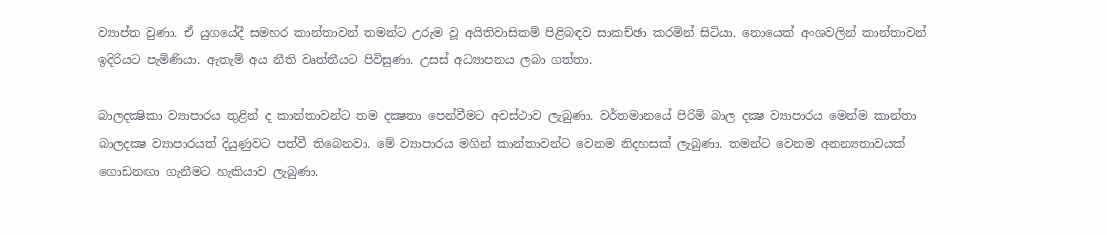ව්‍යාප්ත වුණා. ඒ යුගයේදී සමහර කාන්තාවන් තමන්ට උරුම වූ අයිතිවාසිකම් පිළිබඳව සාකච්ඡා කරමින් සිටියා. නොයෙක් අංශවලින් කාන්තාවන් ඉදිරියට පැමිණියා. ඇතැම් අය නීති වෘත්තීයට පිවිසුණා. උසස් අධ්‍යාපනය ලබා ගත්තා.

බාලදක්‍ෂිකා ව්‍යාපාරය තුළින් ද කාන්තාවන්ට තම දක්‍ෂතා පෙන්වීමට අවස්ථාව ලැබුණා. වර්තමානයේ පිරිමි බාල දක්‍ෂ ව්‍යාපාරය මෙන්ම කාන්තා බාලදක්‍ෂ ව්‍යාපාරයත් දියුණුවට පත්වී තිබෙනවා. මේ ව්‍යාපාරය මගින් කාන්තාවන්ට වෙනම නිදහසක් ලැබුණා. තමන්ට වෙනම අනන්‍යතාවයක් ගොඩනඟා ගැනීමට හැකියාව ලැබුණා.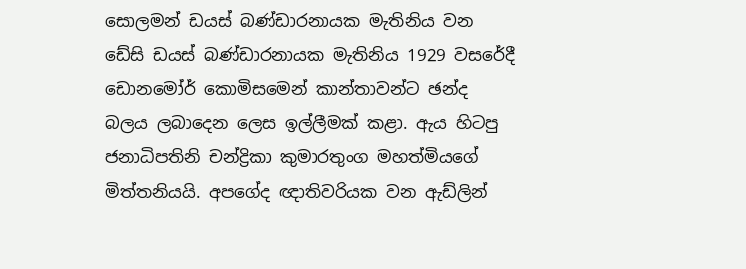සොලමන් ඩයස් බණ්ඩාරනායක මැතිනිය වන ඩේසි ඩයස් බණ්ඩාරනායක මැතිනිය 1929 වසරේදී ඩොනමෝර් කොමිසමෙන් කාන්තාවන්ට ඡන්ද බලය ලබාදෙන ලෙස ඉල්ලීමක් කළා. ඇය හිටපු ජනාධිපතිනි චන්ද්‍රිකා කුමාරතුංග මහත්මියගේ මිත්තනියයි. අපගේද ඥාතිවරියක වන ඇඩ්ලින්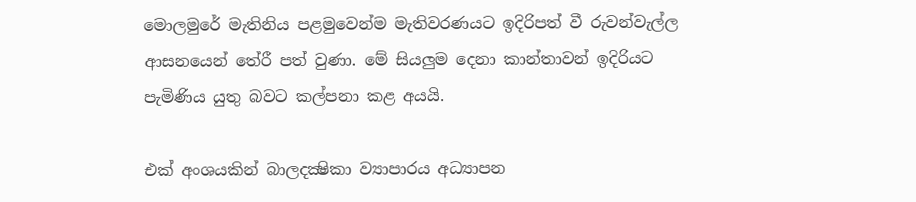මොලමුරේ මැතිනිය පළමුවෙන්ම මැතිවරණයට ඉදිරිපත් වී රුවන්වැල්ල ආසනයෙන් තේරී පත් වුණා. මේ සියලුම දෙනා කාන්තාවන් ඉදිරියට පැමිණිය යුතු බවට කල්පනා කළ අයයි.

එක් අංශයකින් බාලදක්‍ෂිකා ව්‍යාපාරය අධ්‍යාපන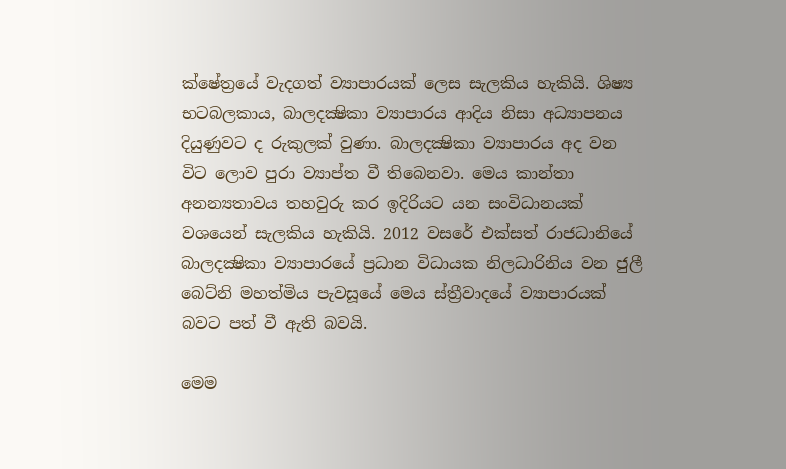ක්ෂේත්‍රයේ වැදගත් ව්‍යාපාරයක් ලෙස සැලකිය හැකියි. ශිෂ්‍ය භටබලකාය, බාලදක්‍ෂිකා ව්‍යාපාරය ආදිය නිසා අධ්‍යාපනය දියුණුවට ද රුකුලක් වුණා. බාලදක්‍ෂිකා ව්‍යාපාරය අද වන විට ලොව පුරා ව්‍යාප්ත වී තිබෙනවා. මෙය කාන්තා අනන්‍යතාවය තහවුරු කර ඉදිරියට යන සංවිධානයක් වශයෙන් සැලකිය හැකියි. 2012 වසරේ එක්සත් රාජධානියේ බාලදක්‍ෂිකා ව්‍යාපාරයේ ප්‍රධාන විධායක නිලධාරිනිය වන ජුලී බෙට්නි මහත්මිය පැවසූයේ මෙය ස්ත්‍රීවාදයේ ව්‍යාපාරයක් බවට පත් වී ඇති බවයි.

මෙම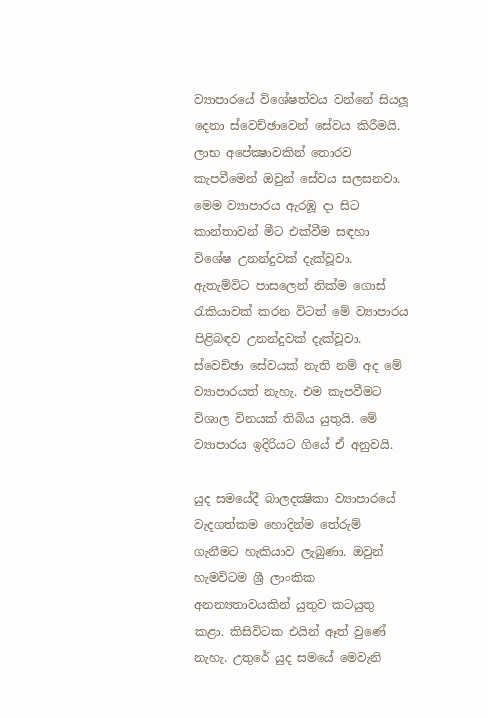ව්‍යාපාරයේ විශේෂත්වය වන්නේ සියලූ දෙනා ස්වෙච්ඡාවෙන් සේවය කිරීමයි. ලාභ අපේක්‍ෂාවකින් තොරව කැපවීමෙන් ඔවුන් සේවය සලසනවා. මෙම ව්‍යාපාරය ඇරඹූ දා සිට කාන්තාවන් මීට එක්වීම සඳහා විශේෂ උනන්දුවක් දැක්වූවා. ඇතැම්විට පාසලෙන් නික්ම ගොස් රැකියාවක් කරන විටත් මේ ව්‍යාපාරය පිළිබඳව උනන්දුවක් දැක්වූවා. ස්වෙච්ඡා සේවයක් නැති නම් අද මේ ව්‍යාපාරයත් නැහැ. එම කැපවීමට විශාල විනයක් තිබිය යුතුයි. මේ ව්‍යාපාරය ඉදිරියට ගියේ ඒ අනුවයි.

යුද සමයේදී බාලදක්‍ෂිකා ව්‍යාපාරයේ වැදගත්කම හොදින්ම තේරුම් ගැනීමට හැකියාව ලැබුණා. ඔවුන් හැමවිටම ශ්‍රී ලාංකික අනන්‍යතාවයකින් යුතුව කටයුතු කළා. කිසිවිටක එයින් ඈත් වුණේ නැහැ. උතුරේ යුද සමයේ මෙවැනි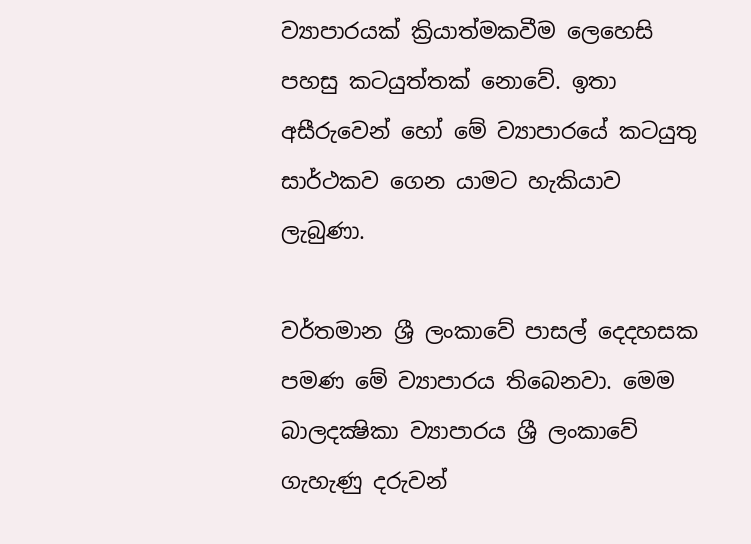ව්‍යාපාරයක් ක්‍රියාත්මකවීම ලෙහෙසි පහසු කටයුත්තක් නොවේ. ඉතා අසීරුවෙන් හෝ මේ ව්‍යාපාරයේ කටයුතු සාර්ථකව ගෙන යාමට හැකියාව ලැබුණා.

වර්තමාන ශ්‍රී ලංකාවේ පාසල් දෙදහසක පමණ මේ ව්‍යාපාරය තිබෙනවා. මෙම බාලදක්‍ෂිකා ව්‍යාපාරය ශ්‍රී ලංකාවේ ගැහැණු දරුවන්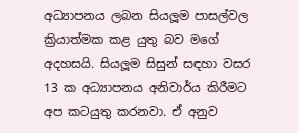අධ්‍යාපනය ලබන සියලූම පාසල්වල ක්‍රියාත්මක කළ යුතු බව මගේ අදහසයි. සියලූම සිසුන් සඳහා වසර 13 ක අධ්‍යාපනය අනිවාර්ය කිරීමට අප කටයුතු කරනවා. ඒ අනුව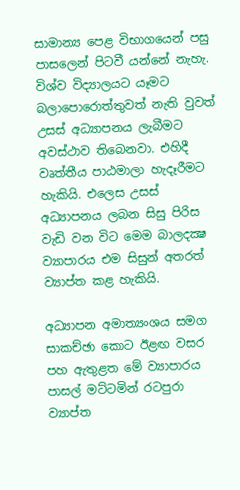සාමාන්‍ය පෙළ විභාගයෙන් පසු පාසලෙන් පිටවී යන්නේ නැහැ. විශ්ව විද්‍යාලයට යෑමට බලාපොරොත්තුවත් නැති වුවත් උසස් අධ්‍යාපනය ලැබීමට අවස්ථාව තිබෙනවා. එහිදී වෘත්තීය පාඨමාලා හැදෑරීමට හැකියි. එලෙස උසස් අධ්‍යාපනය ලබන සිසු පිරිස වැඩි වන විට මෙම බාලදක්‍ෂ ව්‍යාපාරය එම සිසුන් අතරත් ව්‍යාප්ත කළ හැකියි.

අධ්‍යාපන අමාත්‍යංශය සමග සාකච්ඡා කොට ඊළඟ වසර පහ ඇතුළත මේ ව්‍යාපාරය පාසල් මට්ටමින් රටපුරා ව්‍යාප්ත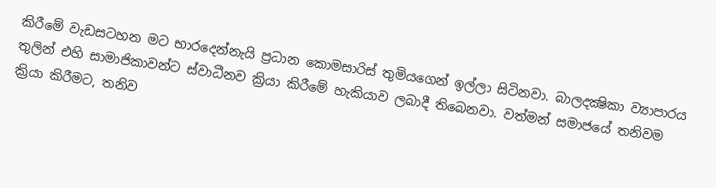කිරීමේ වැඩසටහන මට භාරදෙන්නැයි ප්‍රධාන කොමසාරිස් තුමියගෙන් ඉල්ලා සිටිනවා. බාලදක්‍ෂිකා ව්‍යාපාරය තුලින් එහි සාමාජිකාවන්ට ස්වාධීනව ක්‍රියා කිරීමේ හැකියාව ලබාදී තිබෙනවා. වත්මන් සමාජයේ තනිවම ක්‍රියා කිරීමට, තනිව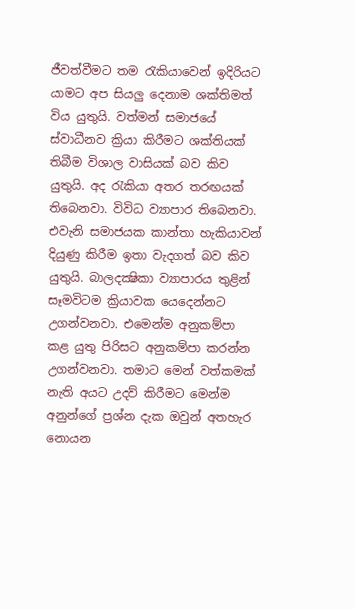ජීවත්වීමට තම රැකියාවෙන් ඉදිරියට යාමට අප සියලු දෙනාම ශක්තිමත් විය යුතුයි. වත්මන් සමාජයේ ස්වාධීනව ක්‍රියා කිරීමට ශක්තියක් තිබීම විශාල වාසියක් බව කිව යුතුයි. අද රැකියා අතර තරඟයක් තිබෙනවා. විවිධ ව්‍යාපාර තිබෙනවා. එවැනි සමාජයක කාන්තා හැකියාවන් දියුණු කිරීම ඉතා වැදගත් බව කිව යුතුයි. බාලදක්‍ෂිකා ව්‍යාපාරය තුළින් සෑමවිටම ක්‍රියාවක යෙදෙන්නට උගන්වනවා. එමෙන්ම අනුකම්පා කළ යුතු පිරිසට අනුකම්පා කරන්න උගන්වනවා. තමාට මෙන් වත්කමක් නැති අයට උදව් කිරීමට මෙන්ම අනුන්ගේ ප්‍රශ්න දැක ඔවුන් අතහැර නොයන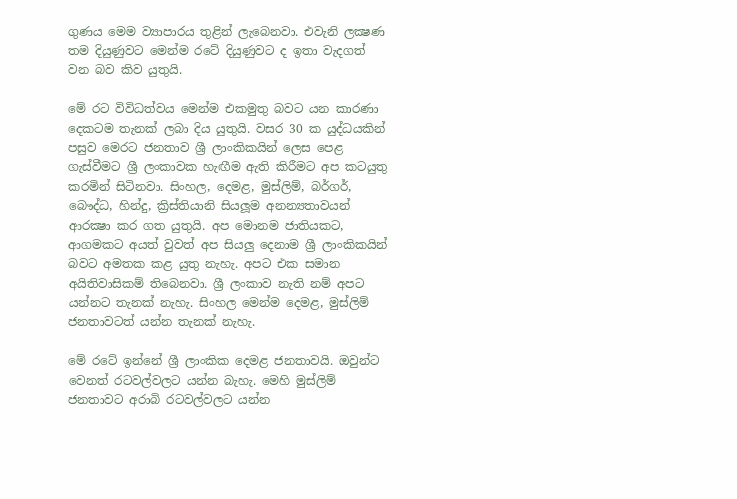ගුණය මෙම ව්‍යාපාරය තුළින් ලැබෙනවා. එවැනි ලක්‍ෂණ තම දියුණුවට මෙන්ම රටේ දියුණුවට ද ඉතා වැදගත් වන බව කිව යුතුයි.

මේ රට විවිධත්වය මෙන්ම එකමුතු බවට යන කාරණා දෙකටම තැනක් ලබා දිය යුතුයි. වසර 30 ක යුද්ධයකින් පසුව මෙරට ජනතාව ශ්‍රී ලාංකිකයින් ලෙස පෙළ ගැස්වීමට ශ්‍රී ලංකාවක හැඟීම ඇති කිරීමට අප කටයුතු කරමින් සිටිනවා. සිංහල, දෙමළ, මුස්ලිම්, බර්ගර්, බෞද්ධ, හින්දු, ක්‍රිස්තියානි සියලූම අනන්‍යතාවයන් ආරක්‍ෂා කර ගත යුතුයි. අප මොනම ජාතියකට, ආගමකට අයත් වුවත් අප සියලු දෙනාම ශ්‍රී ලාංකිකයින් බවට අමතක කළ යුතු නැහැ. අපට එක සමාන අයිතිවාසිකම් තිබෙනවා. ශ්‍රී ලංකාව නැති නම් අපට යන්නට තැනක් නැහැ. සිංහල මෙන්ම දෙමළ, මුස්ලිම් ජනතාවටත් යන්න තැනක් නැහැ.

මේ රටේ ඉන්නේ ශ්‍රී ලාංකික දෙමළ ජනතාවයි. ඔවුන්ට වෙනත් රටවල්වලට යන්න බැහැ. මෙහි මුස්ලිම් ජනතාවට අරාබි රටවල්වලට යන්න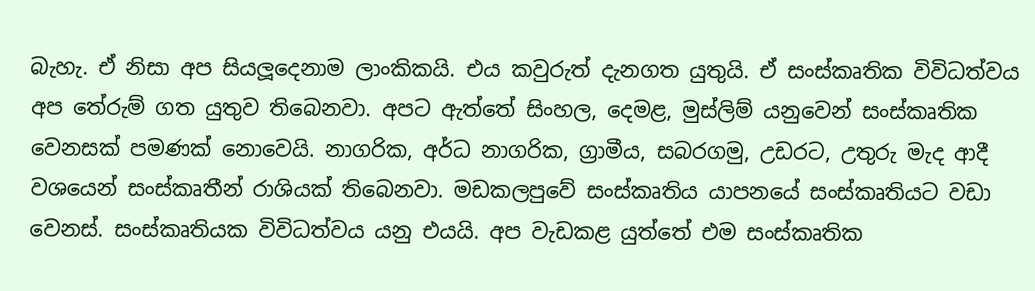බැහැ. ඒ නිසා අප සියලූදෙනාම ලාංකිකයි. එය කවුරුත් දැනගත යුතුයි. ඒ සංස්කෘතික විවිධත්වය අප තේරුම් ගත යුතුව තිබෙනවා. අපට ඇත්තේ සිංහල, දෙමළ, මුස්ලිම් යනුවෙන් සංස්කෘතික වෙනසක් පමණක් නොවෙයි. නාගරික, අර්ධ නාගරික, ග්‍රාමීය, සබරගමු, උඩරට, උතුරු මැද ආදී වශයෙන් සංස්කෘතීන් රාශියක් තිබෙනවා. මඩකලපුවේ සංස්කෘතිය යාපනයේ සංස්කෘතියට වඩා වෙනස්. සංස්කෘතියක විවිධත්වය යනු එයයි. අප වැඩකළ යුත්තේ එම සංස්කෘතික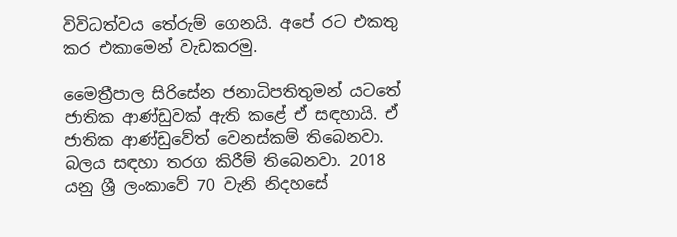විවිධත්වය තේරුම් ගෙනයි. අපේ රට එකතු කර එකාමෙන් වැඩකරමු.

මෛත්‍රීපාල සිරිසේන ජනාධිපතිතුමන් යටතේ ජාතික ආණ්ඩුවක් ඇති කළේ ඒ සඳහායි. ඒ ජාතික ආණ්ඩුවේත් වෙනස්කම් තිබෙනවා. බලය සඳහා තරග කිරීම් තිබෙනවා. 2018 යනු ශ්‍රී ලංකාවේ 70 වැනි නිදහසේ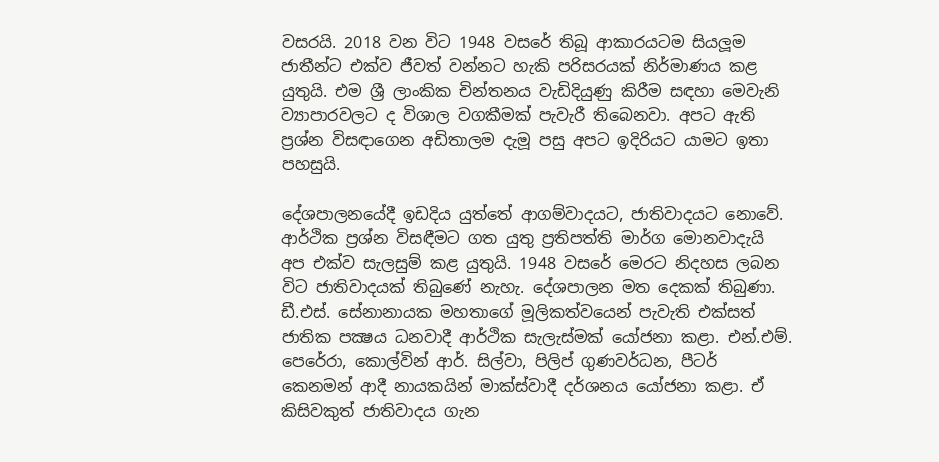වසරයි. 2018 වන විට 1948 වසරේ තිබූ ආකාරයටම සියලූම ජාතීන්ට එක්ව ජීවත් වන්නට හැකි පරිසරයක් නිර්මාණය කළ යුතුයි. එම ශ්‍රී ලාංකික චින්තනය වැඩිදියුණු කිරීම සඳහා මෙවැනි ව්‍යාපාරවලට ද විශාල වගකීමක් පැවැරී තිබෙනවා. අපට ඇති ප්‍රශ්න විසඳාගෙන අඩිතාලම දැමූ පසු අපට ඉදිරියට යාමට ඉතා පහසුයි.

දේශපාලනයේදී ඉඩදිය යුත්තේ ආගම්වාදයට, ජාතිවාදයට නොවේ. ආර්ථික ප්‍රශ්න විසඳීමට ගත යුතු ප්‍රතිපත්ති මාර්ග මොනවාදැයි අප එක්ව සැලසුම් කළ යුතුයි. 1948 වසරේ මෙරට නිදහස ලබන විට ජාතිවාදයක් තිබුණේ නැහැ. දේශපාලන මත දෙකක් තිබුණා. ඩී.එස්. සේනානායක මහතාගේ මූලිකත්වයෙන් පැවැති එක්සත් ජාතික පක්‍ෂය ධනවාදී ආර්ථික සැලැස්මක් යෝජනා කළා. එන්.එම්. පෙරේරා, කොල්වින් ආර්. සිල්වා, පිලිප් ගුණවර්ධන, පීටර් කෙනමන් ආදී නායකයින් මාක්ස්වාදී දර්ශනය යෝජනා කළා. ඒ කිසිවකුත් ජාතිවාදය ගැන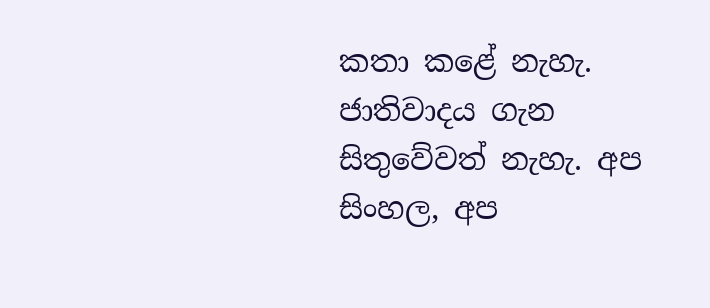කතා කළේ නැහැ. ජාතිවාදය ගැන සිතුවේවත් නැහැ. අප සිංහල, අප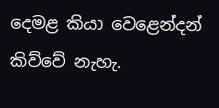දෙමළ කියා වෙළෙන්දන් කිව්වේ නැහැ.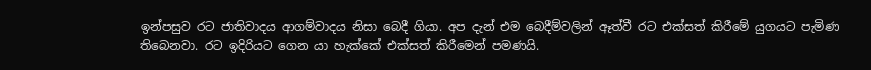ඉන්පසුව රට ජාතිවාදය ආගම්වාදය නිසා බෙදී ගියා. අප දැන් එම බෙදීම්වලින් ඈත්වී රට එක්සත් කිරීමේ යුගයට පැමිණ තිබෙනවා. රට ඉදිරියට ගෙන යා හැක්කේ එක්සත් කිරීමෙන් පමණයි.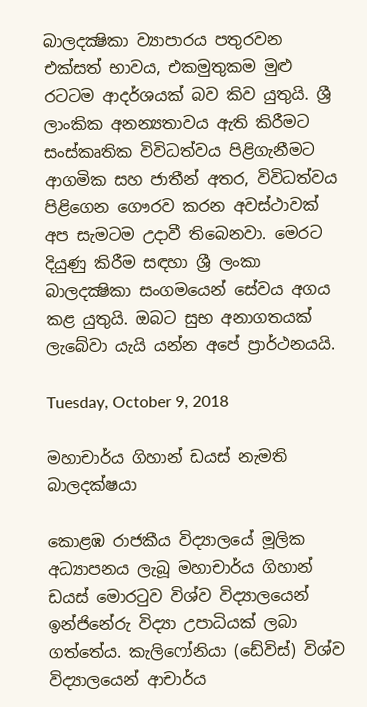බාලදක්‍ෂිකා ව්‍යාපාරය පතුරවන එක්සත් භාවය, එකමුතුකම මුළු රටටම ආදර්ශයක් බව කිව යුතුයි. ශ්‍රී ලාංකික අනන්‍යතාවය ඇති කිරීමට සංස්කෘතික විවිධත්වය පිළිගැනීමට ආගමික සහ ජාතීන් අතර, විවිධත්වය පිළිගෙන ගෞරව කරන අවස්ථාවක් අප සැමටම උදාවී තිබෙනවා. මෙරට දියුණු කිරීම සඳහා ශ්‍රී ලංකා බාලදක්‍ෂිකා සංගමයෙන් සේවය අගය කළ යුතුයි. ඔබට සුභ අනාගතයක් ලැබේවා යැයි යන්න අපේ ප්‍රාර්ථනයයි.

Tuesday, October 9, 2018

මහාචාර්ය ගිහාන් ඩයස් නැමති බාලදක්ෂයා

කොළඹ රාජකීය විද්‍යාලයේ මූලික අධ්‍යාපනය ලැබූ මහාචාර්ය ගිහාන් ඩයස් මොරටුව විශ්ව විද්‍යාලයෙන් ඉන්ජිනේරු විද්‍යා උපාධියක් ලබා ගත්තේය. කැලිෆෝනියා (ඩේවිස්) විශ්ව විද්‍යාලයෙන් ආචාර්ය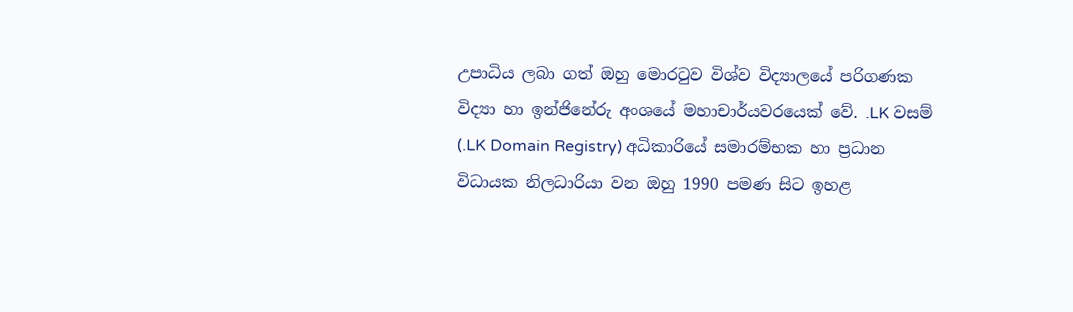උපාධිය ලබා ගත් ඔහු මොරටුව විශ්ව විද්‍යාලයේ පරිගණක විද්‍යා හා ඉන්ජිනේරු අංශයේ මහාචාර්යවරයෙක් වේ. .LK වසම් (.LK Domain Registry) අධිකාරියේ සමාරම්භක හා ප්‍රධාන විධායක නිලධාරියා වන ඔහු 1990 පමණ සිට ඉහළ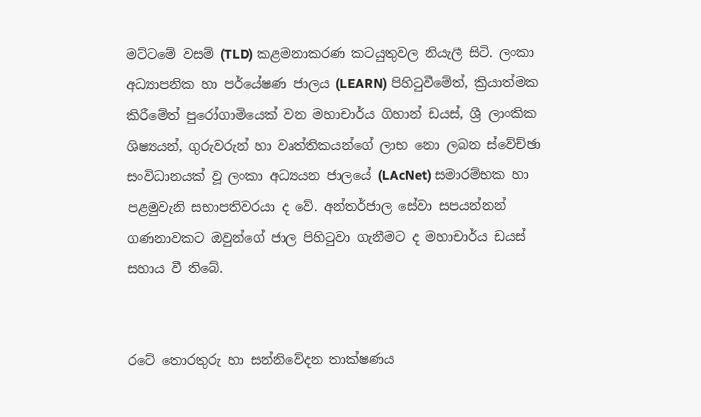මට්ටමේ වසම් (TLD) කළමනාකරණ කටයුතුවල නියැලී සිටි. ලංකා අධ්‍යාපනික හා පර්යේෂණ ජාලය (LEARN) පිහිටුවීමේත්, ක්‍රියාත්මක කිරීමේත් පුරෝගාමියෙක් වන මහාචාර්ය ගිහාන් ඩයස්, ශ්‍රී ලාංකික ශිෂ්‍යයන්, ගුරුවරුන් හා වෘත්තිකයන්ගේ ලාභ නො ලබන ස්වේච්ඡා සංවිධානයක් වූ ලංකා අධ්‍යයන ජාලයේ (LAcNet) සමාරම්භක හා පළමුවැනි සභාපතිවරයා ද වේ. අන්තර්ජාල සේවා සපයන්නන් ගණනාවකට ඔවුන්ගේ ජාල පිහිටුවා ගැනීමට ද මහාචාර්ය ඩයස් සහාය වී තිබේ.


රටේ තොරතුරු හා සන්නිවේදන තාක්ෂණය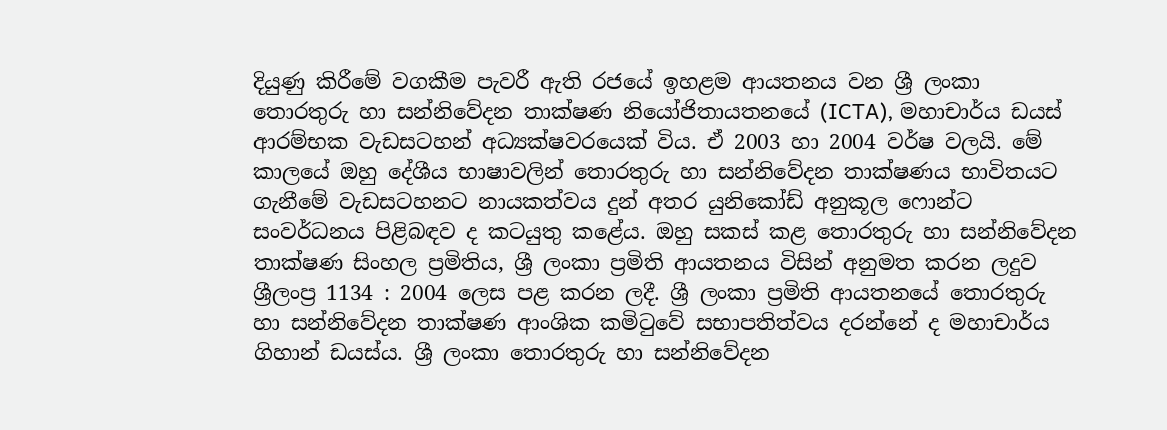දියුණු කිරීමේ වගකීම පැවරී ඇති රජයේ ඉහළම ආයතනය වන ශ්‍රී ලංකා තොරතුරු හා සන්නිවේදන තාක්ෂණ නියෝජිතායතනයේ (ICTA), මහාචාර්ය ඩයස් ආරම්භක වැඩසටහන් අධ්‍යක්ෂවරයෙක් විය. ඒ 2003 හා 2004 වර්ෂ වලයි. මේ කාලයේ ඔහු දේශීය භාෂාවලින් තොරතුරු හා සන්නිවේදන තාක්ෂණය භාවිතයට ගැනීමේ වැඩසටහනට නායකත්වය දුන් අතර යුනිකෝඩ් අනුකූල ෆොන්ට සංවර්ධනය පිළිබඳව ද කටයුතු කළේය. ඔහු සකස් කළ තොරතුරු හා සන්නිවේදන තාක්ෂණ සිංහල ප්‍රමිතිය, ශ්‍රී ලංකා ප්‍රමිති ආයතනය විසින් අනුමත කරන ලදුව ශ්‍රීලංප්‍ර 1134 : 2004 ලෙස පළ කරන ලදී. ශ්‍රී ලංකා ප්‍රමිති ආයතනයේ තොරතුරු හා සන්නිවේදන තාක්ෂණ ආංශික කමිටුවේ සභාපතිත්වය දරන්නේ ද මහාචාර්ය ගිහාන් ඩයස්ය. ශ්‍රී ලංකා තොරතුරු හා සන්නිවේදන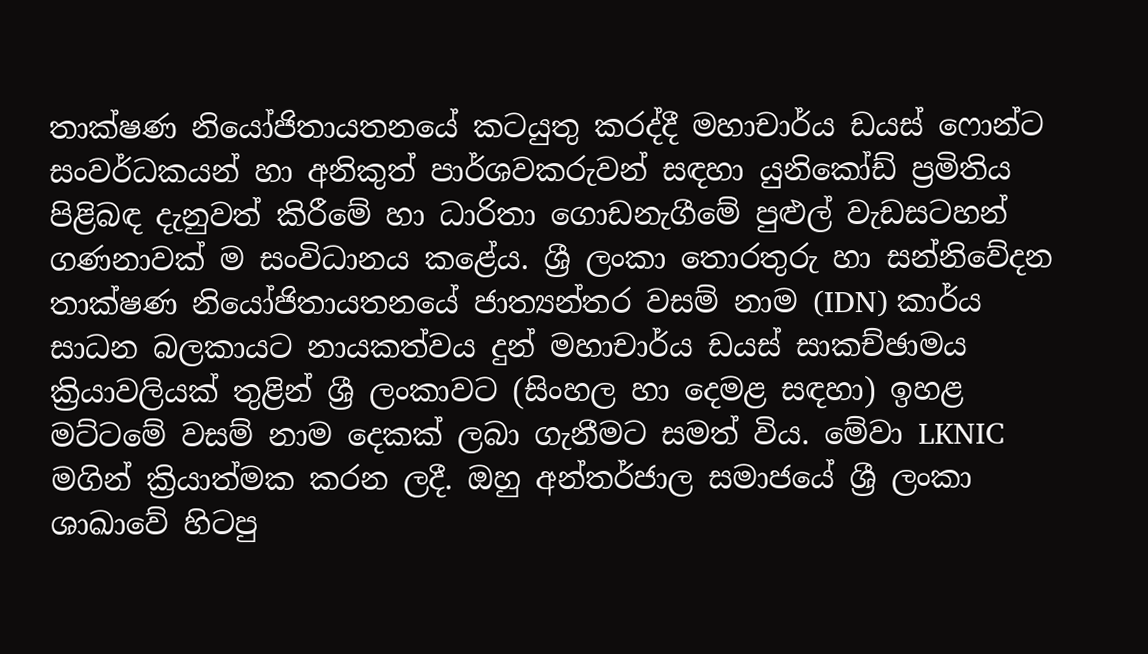තාක්ෂණ නියෝජිතායතනයේ කටයුතු කරද්දී මහාචාර්ය ඩයස් ෆොන්ට සංවර්ධකයන් හා අනිකුත් පාර්ශවකරුවන් සඳහා යුනිකෝඩ් ප්‍රමිතිය පිළිබඳ දැනුවත් කිරීමේ හා ධාරිතා ගොඩනැගීමේ පුළුල් වැඩසටහන් ගණනාවක් ම සංවිධානය කළේය. ශ්‍රී ලංකා තොරතුරු හා සන්නිවේදන තාක්ෂණ නියෝජිතායතනයේ ජාත්‍යන්තර වසම් නාම (IDN) කාර්ය සාධන බලකායට නායකත්වය දුන් මහාචාර්ය ඩයස් සාකච්ඡාමය ක්‍රියාවලියක් තුළින් ශ්‍රී ලංකාවට (සිංහල හා දෙමළ සඳහා) ඉහළ මට්ටමේ වසම් නාම දෙකක් ලබා ගැනීමට සමත් විය. මේවා LKNIC මගින් ක්‍රියාත්මක කරන ලදී. ඔහු අන්තර්ජාල සමාජයේ ශ්‍රී ලංකා ශාඛාවේ හිටපු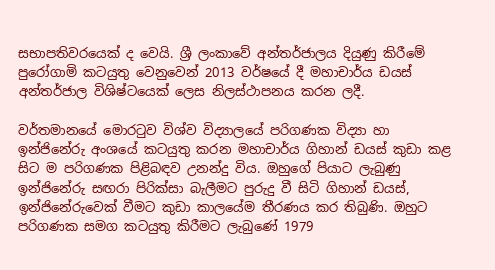සභාපතිවරයෙක් ද වෙයි. ශ්‍රී ලංකාවේ අන්තර්ජාලය දියුණු කිරීමේ පුරෝගාමි කටයුතු වෙනුවෙන් 2013 වර්ෂයේ දී මහාචාර්ය ඩයස් අන්තර්ජාල විශිෂ්ටයෙක් ලෙස නිලස්ථාපනය කරන ලදී.

වර්තමානයේ මොරටුව විශ්ව විද්‍යාලයේ පරිගණක විද්‍යා හා ඉන්ජිනේරු අංශයේ කටයුතු කරන මහාචාර්ය ගිහාන් ඩයස් කුඩා කළ සිට ම පරිගණක පිළිබඳව උනන්දු විය. ඔහුගේ පියාට ලැබුණු ඉන්ජිනේරු සඟරා පිරික්සා බැලීමට පුරුදු වී සිටි ගිහාන් ඩයස්, ඉන්ජිනේරුවෙක් වීමට කුඩා කාලයේම තීරණය කර තිබුණි. ඔහුට පරිගණක සමග කටයුතු කිරීමට ලැබුණේ 1979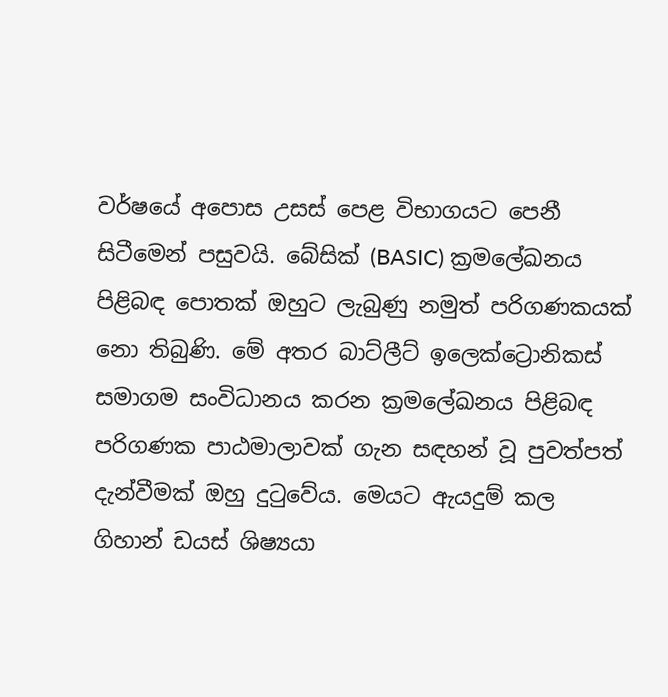වර්ෂයේ අපොස උසස් පෙළ විභාගයට පෙනී සිටීමෙන් පසුවයි. බේසික් (BASIC) ක්‍රමලේඛනය පිළිබඳ පොතක් ඔහුට ලැබුණු නමුත් පරිගණකයක් නො තිබුණි. මේ අතර බාට්ලීට් ඉලෙක්ට්‍රොනිකස් සමාගම සංවිධානය කරන ක්‍රමලේඛනය පිළිබඳ පරිගණක පාඨමාලාවක් ගැන සඳහන් වූ පුවත්පත් දැන්වීමක් ඔහු දුටුවේය. මෙයට ඇයදුම් කල ගිහාන් ඩයස් ශිෂ්‍යයා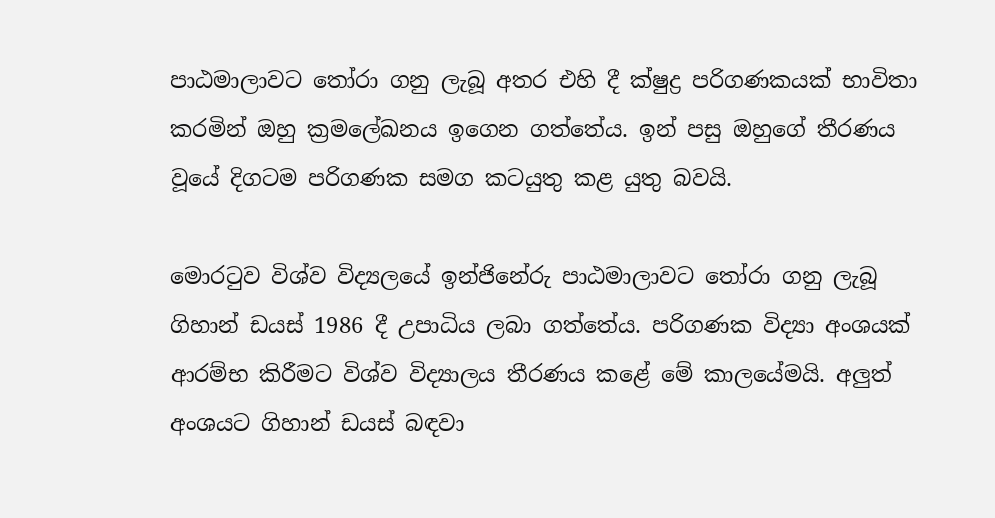පාඨමාලාවට තෝරා ගනු ලැබූ අතර එහි දී ක්ෂුද්‍ර පරිගණකයක් භාවිතා කරමින් ඔහු ක්‍රමලේඛනය ඉගෙන ගත්තේය. ඉන් පසු ඔහුගේ තීරණය වූයේ දිගටම පරිගණක සමග කටයුතු කළ යුතු බවයි.

මොරටුව විශ්ව විද්‍යලයේ ඉන්ජිනේරු පාඨමාලාවට තෝරා ගනු ලැබූ ගිහාන් ඩයස් 1986 දී උපාධිය ලබා ගත්තේය. පරිගණක විද්‍යා අංශයක් ආරම්භ කිරීමට විශ්ව විද්‍යාලය තීරණය කළේ මේ කාලයේමයි. අලුත් අංශයට ගිහාන් ඩයස් බඳවා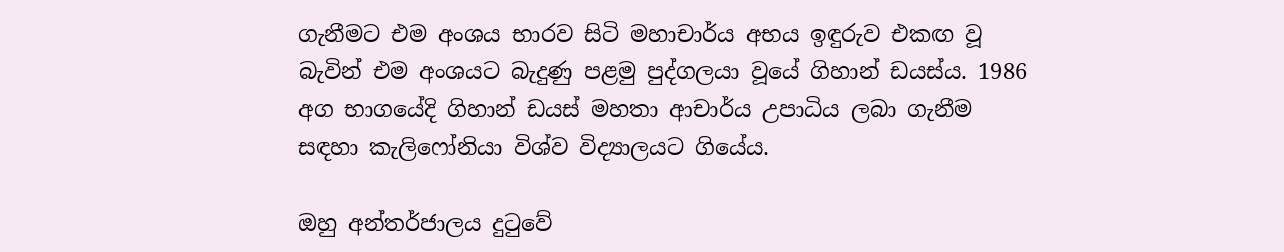ගැනීමට එම අංශය භාරව සිටි මහාචාර්ය අභය ඉඳුරුව එකඟ වූ බැවින් එම අංශයට බැදුණු පළමු පුද්ගලයා වූයේ ගිහාන් ඩයස්ය. 1986 අග භාගයේදි ගිහාන් ඩයස් මහතා ආචාර්ය උපාධිය ලබා ගැනීම සඳහා කැලිෆෝනියා විශ්ව විද්‍යාලයට ගියේය.

ඔහු අන්තර්ජාලය දුටුවේ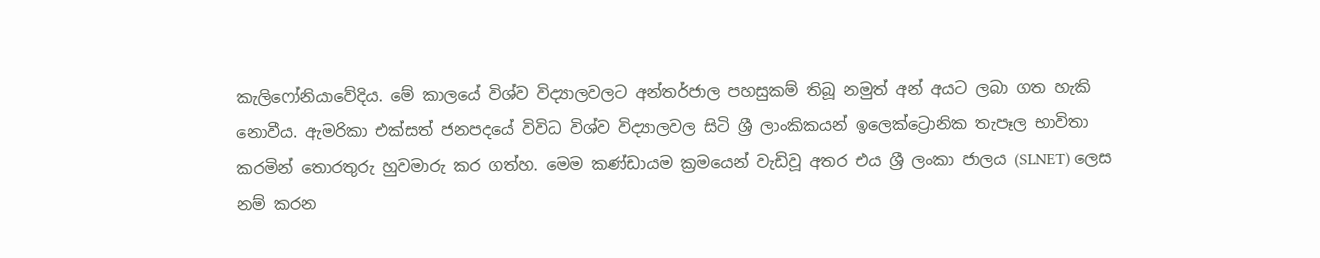කැලිෆෝනියාවේදිය. මේ කාලයේ විශ්ව විද්‍යාලවලට අන්තර්ජාල පහසුකම් තිබූ නමුත් අන් අයට ලබා ගත හැකි නොවීය. ඇමරිකා එක්සත් ජනපදයේ විවිධ විශ්ව විද්‍යාලවල සිටි ශ්‍රී ලාංකිකයන් ඉලෙක්ට්‍රොනික තැපෑල භාවිතා කරමින් තොරතුරු හුවමාරු කර ගත්හ. මෙම කණ්ඩායම ක්‍රමයෙන් වැඩිවූ අතර එය ශ්‍රී ලංකා ජාලය (SLNET) ලෙස නම් කරන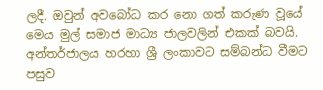ලදී. ඔවුන් අවබෝධ කර නො ගත් කරුණ වූයේ මෙය මුල් සමාජ මාධ්‍ය ජාලවලින් එකක් බවයි. අන්තර්ජාලය හරහා ශ්‍රී ලංකාවට සම්බන්ධ වීමට පසුව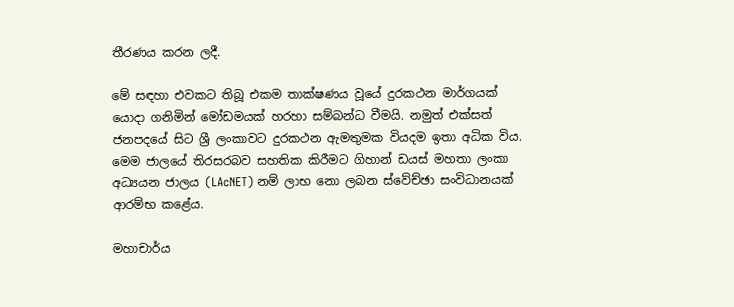තීරණය කරන ලදී.

මේ සඳහා එවකට තිබූ එකම තාක්ෂණය වූයේ දුරකථන මාර්ගයක් යොදා ගනිමින් මෝඩමයක් හරහා සම්බන්ධ වීමයි. නමුත් එක්සත් ජනපදයේ සිට ශ්‍රී ලංකාවට දුරකථන ඇමතුමක වියදම ඉතා අධික විය. මෙම ජාලයේ තිරසරබව සහතික කිරීමට ගිහාන් ඩයස් මහතා ලංකා අධ්‍යයන ජාලය (LAcNET) නම් ලාභ නො ලබන ස්වේච්ඡා සංවිධානයක් ආරම්භ කළේය.

මහාචාර්ය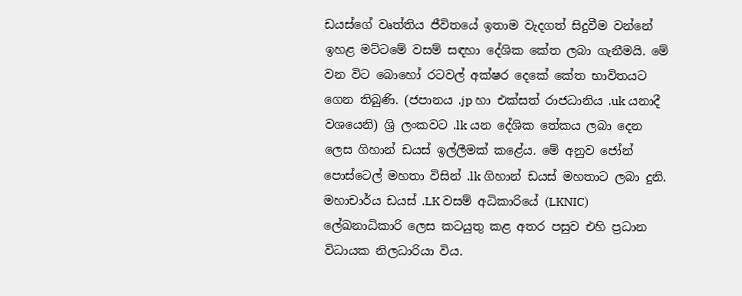ඩයස්ගේ වෘත්තිය ජීවිතයේ ඉතාම වැදගත් සිදුවීම වන්නේ ඉහළ මට්ටමේ වසම් සඳහා දේශික කේත ලබා ගැනීමයි. මේ වන විට බොහෝ රටවල් අක්ෂර දෙකේ කේත භාවිතයට ගෙන තිබුණි. (ජපානය .jp හා එක්සත් රාජධානිය .uk යනාදී වශයෙනි) ශ්‍රි ලංකවට .lk යන දේශික තේකය ලබා දෙන ලෙස ගිහාන් ඩයස් ඉල්ලීමක් කළේය. මේ අනුව ජෝන් පොස්ටෙල් මහතා විසින් .lk ගිහාන් ඩයස් මහතාට ලබා දුනි. මහාචාර්ය ඩයස් .LK වසම් අධිකාරියේ (LKNIC) ලේඛනාධිකාරි ලෙස කටයුතු කළ අතර පසුව එහි ප්‍රධාන විධායක නිලධාරියා විය.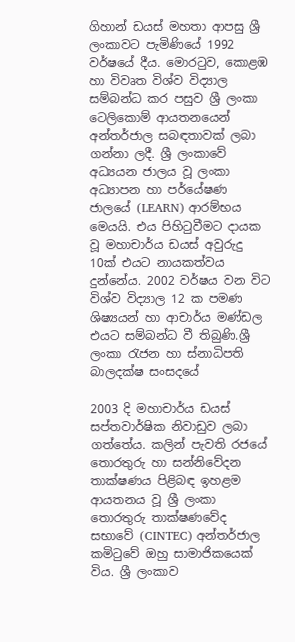ගිහාන් ඩයස් මහතා ආපසු ශ්‍රී ලංකාවට පැමිණියේ 1992 වර්ෂයේ දීය. මොරටුව, කොළඹ හා විවෘත විශ්ව විද්‍යාල සම්බන්ධ කර පසුව ශ්‍රී ලංකා ටෙලිකොම් ආයතනයෙන් අන්තර්ජාල සබඳතාවක් ලබා ගන්නා ලදී. ශ්‍රී ලංකාවේ අධ්‍යයන ජාලය වූ ලංකා අධ්‍යාපන හා පර්යේෂණ ජාලයේ (LEARN) ආරම්භය මෙයයි. එය පිහිටුවීමට දායක වූ මහාචාර්ය ඩයස් අවුරුදු 10ක් එයට නායකත්වය දුන්නේය. 2002 වර්ෂය වන විට විශ්ව විද්‍යාල 12 ක පමණ ශිෂ්‍යයන් හා ආචාර්ය මණ්ඩල එයට සම්බන්ධ වී තිබුණි.ශ්‍රී ලංකා රැජන හා ස්නාධිපති බාලදක්ෂ සංසදයේ

2003 දි මහාචාර්ය ඩයස් සප්තවාර්ෂික නිවාඩුව ලබා ගත්තේය. කලින් පැවති රජයේ තොරතුරු හා සන්නිවේදන තාක්ෂණය පිළිබඳ ඉහළම ආයතනය වූ ශ්‍රී ලංකා තොරතුරු තාක්ෂණවේද සභාවේ (CINTEC) අන්තර්ජාල කමිටුවේ ඔහු සාමාජිකයෙක් විය. ශ්‍රී ලංකාව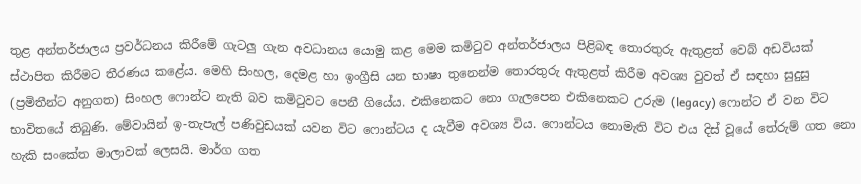තුළ අන්තර්ජාලය ප්‍රවර්ධනය කිරීමේ ගැටලු ගැන අවධානය යොමු කළ මෙම කමිටුව අන්තර්ජාලය පිළිබඳ තොරතුරු ඇතුළත් වෙබ් අඩවියක් ස්ථාපිත කිරීමට තීරණය කළේය. මෙහි සිංහල, දෙමළ හා ඉංග්‍රීසි යන භාෂා තුනෙන්ම තොරතුරු ඇතුළත් කිරීම අවශ්‍ය වුවත් ඒ සඳහා සුදුසු (ප්‍රමිතීන්ට අනුගත) සිංහල ෆොන්ට නැති බව කමිටුවට පෙනී ගියේය. එකිනෙකට නො ගැලපෙන එකිනෙකට උරුම (legacy) ෆොන්ට ඒ වන විට භාවිතයේ තිබුණි. මේවායින් ඉ-තැපැල් පණිවුඩයක් යවන විට ෆොන්ටය ද යැවීම අවශ්‍ය විය. ෆොන්ටය නොමැති විට එය දිස් වූයේ තේරුම් ගත නො හැකි සංකේත මාලාවක් ලෙසයි. මාර්ග ගත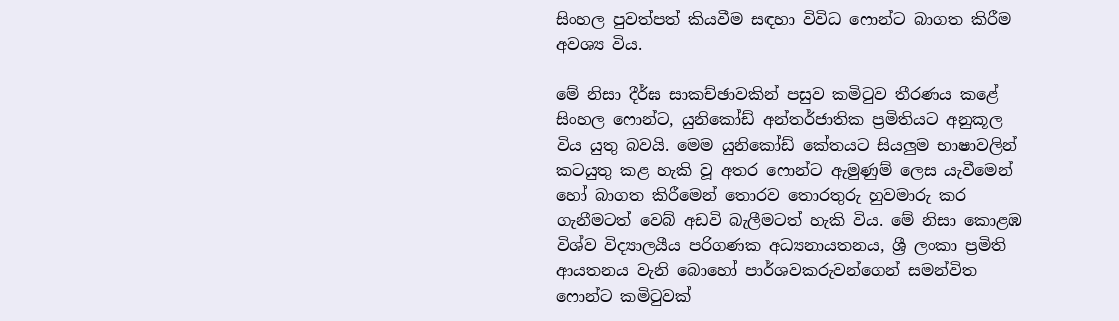සිංහල පුවත්පත් කියවීම සඳහා විවිධ ෆොන්ට බාගත කිරීම අවශ්‍ය විය.

මේ නිසා දීර්ඝ සාකච්ඡාවකින් පසුව කමිටුව තීරණය කළේ සිංහල ෆොන්ට, යුනිකෝඩ් අන්තර්ජාතික ප්‍රමිතියට අනුකූල විය යුතු බවයි. මෙම යුනිකෝඩ් කේතයට සියලුම භාෂාවලින් කටයුතු කළ හැකි වූ අතර ෆොන්ට ඇමුණුම් ලෙස යැවීමෙන් හෝ බාගත කිරීමෙන් තොරව තොරතුරු හුවමාරු කර ගැනීමටත් වෙබ් අඩවි බැලීමටත් හැකි විය. මේ නිසා කොළඹ විශ්ව විද්‍යාලයීය පරිගණක අධ්‍යනායතනය, ශ්‍රී ලංකා ප්‍රමිති ආයතනය වැනි බොහෝ පාර්ශවකරුවන්ගෙන් සමන්විත ෆොන්ට කමිටුවක්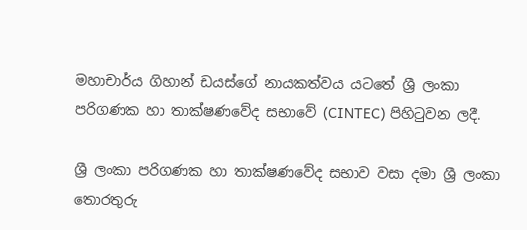මහාචාර්ය ගිහාන් ඩයස්ගේ නායකත්වය යටතේ ශ්‍රී ලංකා පරිගණක හා තාක්ෂණවේද සභාවේ (CINTEC) පිහිටුවන ලදී.

ශ්‍රී ලංකා පරිගණක හා තාක්ෂණවේද සභාව වසා දමා ශ්‍රී ලංකා තොරතුරු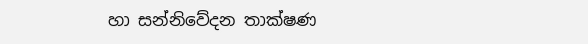හා සන්නිවේදන තාක්ෂණ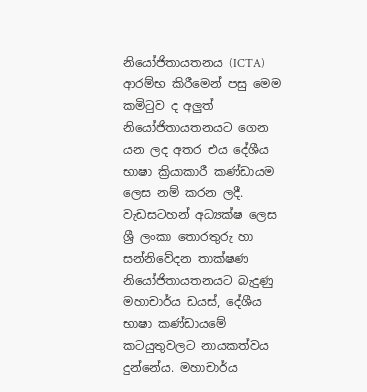නියෝජිතායතනය (ICTA) ආරම්භ කිරීමෙන් පසු මෙම කමිටුව ද අලුත් නියෝජිතායතනයට ගෙන යන ලද අතර එය දේශීය භාෂා ක්‍රියාකාරී කණ්ඩායම ලෙස නම් කරන ලදී. වැඩසටහන් අධ්‍යක්ෂ ලෙස ශ්‍රී ලංකා තොරතුරු හා සන්නිවේදන තාක්ෂණ නියෝජිතායතනයට බැදුණු මහාචාර්ය ඩයස්, දේශීය භාෂා කණ්ඩායමේ කටයුතුවලට නායකත්වය දුන්නේය. මහාචාර්ය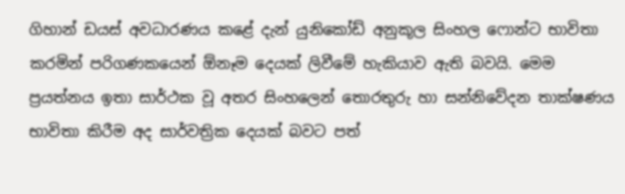ගිහාන් ඩයස් අවධාරණය කළේ දැන් යුනිකෝඩ් අනුකූල සිංහල ෆොන්ට භාවිතා කරමින් පරිගණකයෙන් ඕනෑම දෙයක් ලිවීමේ හැකියාව ඇති බවයි. මෙම ප්‍රයත්නය ඉතා සාර්ථක වූ අතර සිංහලෙන් තොරතුරු හා සන්නිවේදන තාක්ෂණය භාවිතා කිරීම අද සාර්වත්‍රික දෙයක් බවට පත්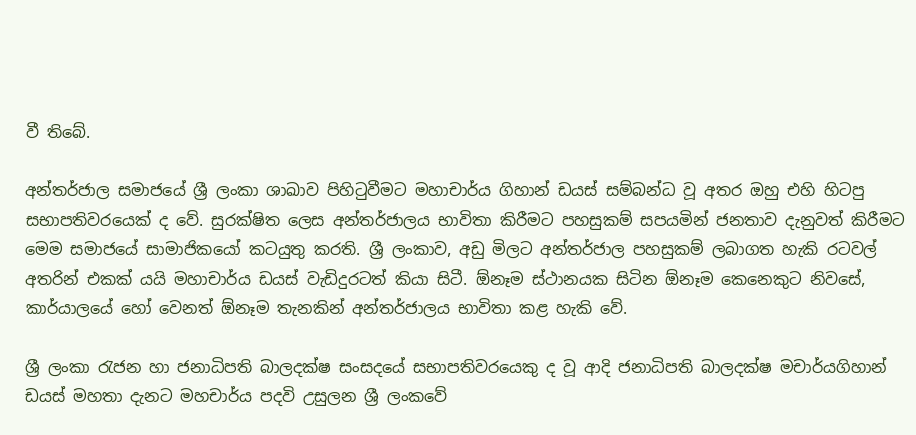වී තිබේ.

අන්තර්ජාල සමාජයේ ශ්‍රී ලංකා ශාඛාව පිහිටුවීමට මහාචාර්ය ගිහාන් ඩයස් සම්බන්ධ වූ අතර ඔහු එහි හිටපු සභාපතිවරයෙක් ද වේ. සුරක්ෂිත ලෙස අන්තර්ජාලය භාවිතා කිරීමට පහසුකම් සපයමින් ජනතාව දැනුවත් කිරීමට මෙම සමාජයේ සාමාජිකයෝ කටයුතු කරති. ශ්‍රී ලංකාව, අඩු මිලට අන්තර්ජාල පහසුකම් ලබාගත හැකි රටවල් අතරින් එකක් යයි මහාචාර්ය ඩයස් වැඩිදුරටත් කියා සිටී. ඕනෑම ස්ථානයක සිටින ඕනෑම කෙනෙකුට නිවසේ, කාර්යාලයේ හෝ වෙනත් ඕනෑම තැනකින් අන්තර්ජාලය භාවිතා කළ හැකි වේ.

ශ්‍රී ලංකා රැජන හා ජනාධිපති බාලදක්ෂ සංසදයේ සභාපතිවරයෙකු ද වූ ආදි ජනාධිපති බාලදක්ෂ මචාර්යගිහාන් ඩයස් මහතා දැනට මහචාර්ය පදවි උසුලන ශ්‍රී ලංකවේ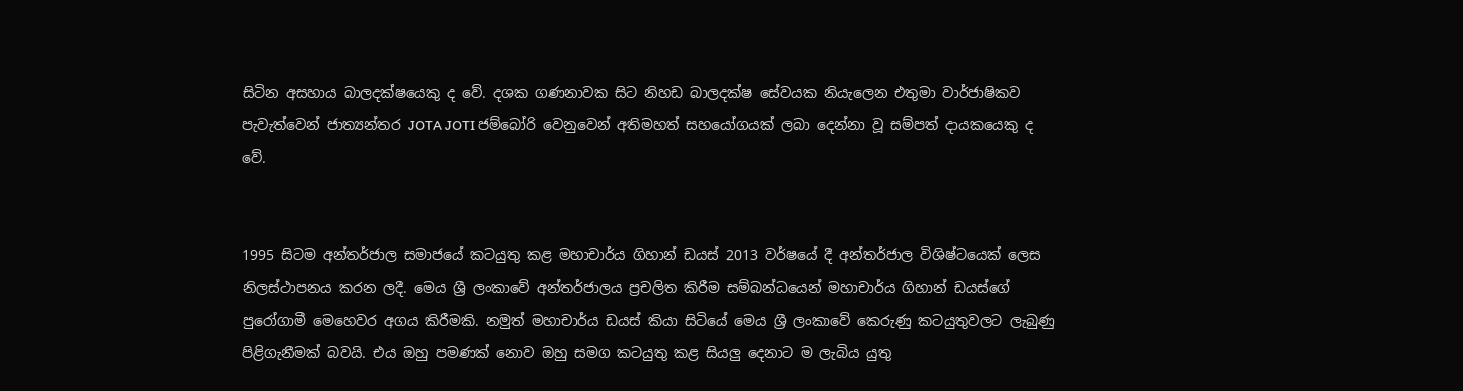සිටින අසහාය බාලදක්ෂයෙකු ද වේ. දශක ගණනාවක සිට නිහඩ බාලදක්ෂ සේවයක නියැලෙන එතුමා වාර්ජාෂිකව පැවැත්වෙන් ජාත්‍යන්තර JOTA JOTI ජම්බෝරි වෙනුවෙන් අතිමහත් සහයෝගයක් ලබා දෙන්නා වූ සම්පත් දායකයෙකු ද වේ.


1995 සිටම අන්තර්ජාල සමාජයේ කටයුතු කළ මහාචාර්ය ගිහාන් ඩයස් 2013 වර්ෂයේ දී අන්තර්ජාල විශිෂ්ටයෙක් ලෙස නිලස්ථාපනය කරන ලදී. මෙය ශ්‍රී ලංකාවේ අන්තර්ජාලය ප්‍රචලිත කිරීම සම්බන්ධයෙන් මහාචාර්ය ගිහාන් ඩයස්ගේ පුරෝගාමී මෙහෙවර අගය කිරීමකි. නමුත් මහාචාර්ය ඩයස් කියා සිටියේ මෙය ශ්‍රී ලංකාවේ කෙරුණු කටයුතුවලට ලැබුණු පිළිගැනීමක් බවයි. එය ඔහු පමණක් නොව ඔහු සමග කටයුතු කළ සියලු දෙනාට ම ලැබිය යුතු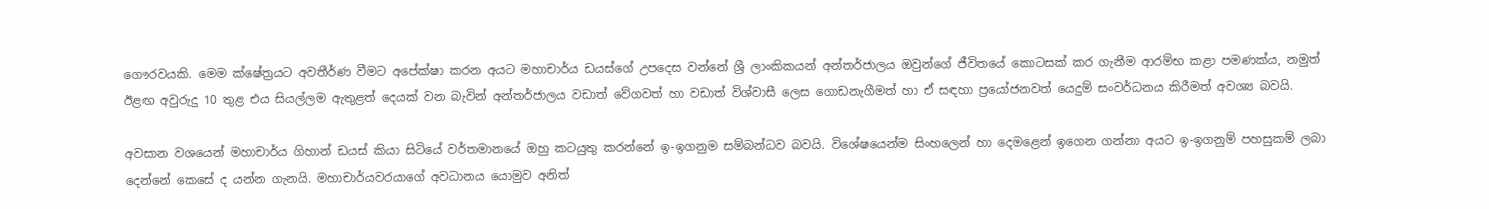ගෞරවයකි. මෙම ක්ෂේත්‍රයට අවතීර්ණ වීමට අපේක්ෂා කරන අයට මහාචාර්ය ඩයස්ගේ උපදෙස වන්නේ ශ්‍රී ලාංකිකයන් අන්තර්ජාලය ඔවුන්ගේ ජීවිතයේ කොටසක් කර ගැනීම ආරම්භ කළා පමණක්ය, නමුත් ඊළඟ අවුරුදු 10 තුළ එය සියල්ලම ඇතුළත් දෙයක් වන බැවින් අන්තර්ජාලය වඩාත් වේගවත් හා වඩාත් විශ්වාසී ලෙස ගොඩනැගීමත් හා ඒ සඳහා ප්‍රයෝජනවත් යෙදුම් සංවර්ධනය කිරීමත් අවශ්‍ය බවයි.

අවසාන වශයෙන් මහාචාර්ය ගිහාන් ඩයස් කියා සිටියේ වර්තමානයේ ඔහු කටයුතු කරන්නේ ඉ-ඉගනුම සම්බන්ධව බවයි. විශේෂයෙන්ම සිංහලෙන් හා දෙමළෙන් ඉගෙන ගන්නා අයට ඉ-ඉගනුම් පහසුකම් ලබා දෙන්නේ කෙසේ ද යන්න ගැනයි. මහාචාර්යවරයාගේ අවධානය යොමුව අනිත්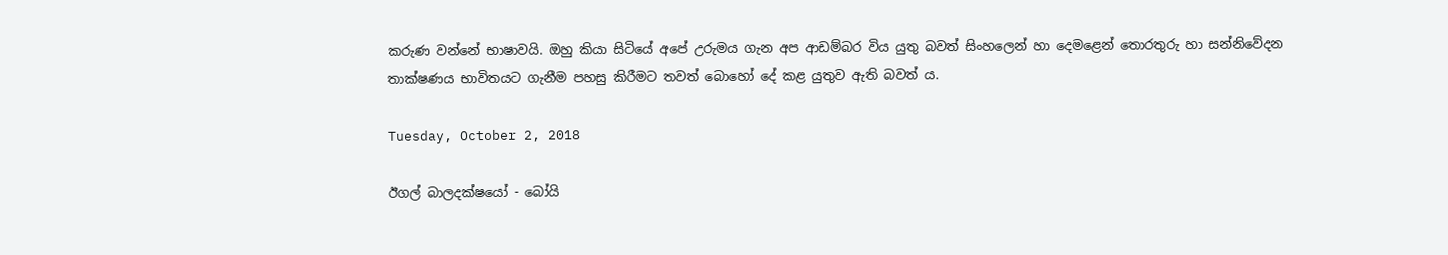කරුණ වන්නේ භාෂාවයි. ඔහු කියා සිටියේ අපේ උරුමය ගැන අප ආඩම්බර විය යුතු බවත් සිංහලෙන් හා දෙමළෙන් තොරතුරු හා සන්නිවේදන තාක්ෂණය භාවිතයට ගැනීම පහසු කිරීමට තවත් බොහෝ දේ කළ යුතුව ඇති බවත් ය.

Tuesday, October 2, 2018

ඊගල් බාලදක්ෂයෝ - බෝයි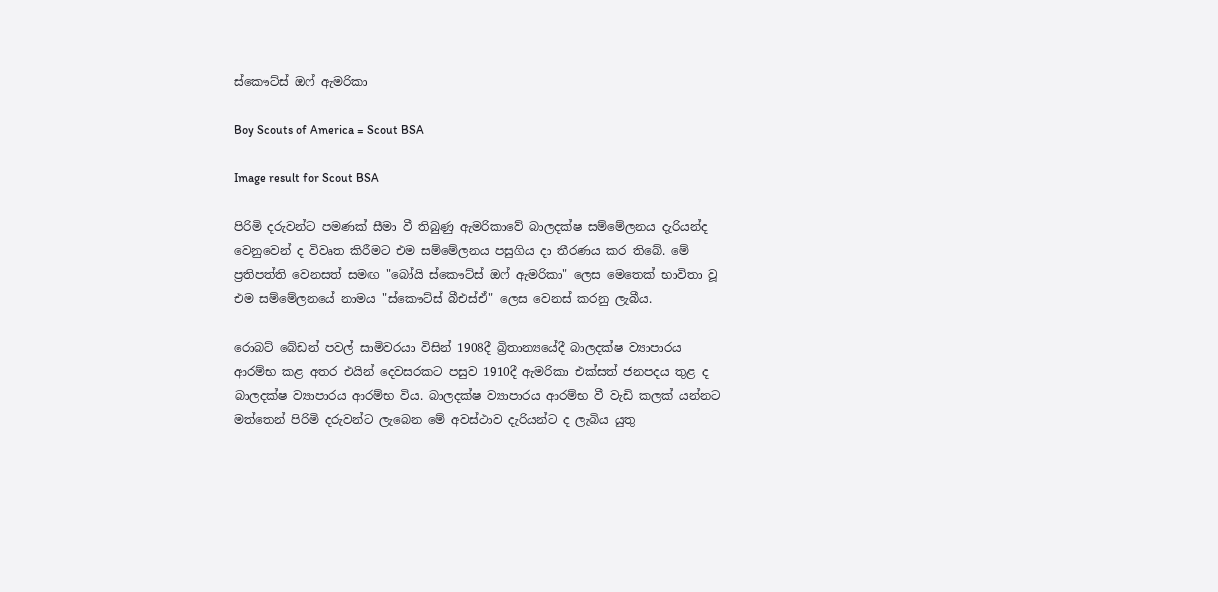ස්කෞට්ස් ඔෆ් ඇමරිකා

Boy Scouts of America = Scout BSA

Image result for Scout BSA

පිරිමි දරුවන්ට පමණක් සීමා වී තිබුණු ඇමරිකාවේ බාලදක්ෂ සම්මේලනය දැරියන්ද වෙනුවෙන් ද විවෘත කිරීමට එම සම්මේලනය පසුගිය දා තීරණය කර තිබේ. මේ ප්‍රතිපත්ති වෙනසත් සමඟ "බෝයි ස්කෞට්ස් ඔෆ් ඇමරිකා" ලෙස මෙතෙක් භාවිතා වූ එම සම්මේලනයේ නාමය "ස්කෞට්ස් බීඑස්ඒ" ලෙස වෙනස් කරනු ලැබීය.

රොබට් බේඩන් පවල් සාමිවරයා විසින් 1908දී බ්‍රිතාන්‍යයේදී බාලදක්ෂ ව්‍යාපාරය ආරම්භ කළ අතර එයින් දෙවසරකට පසුව 1910දී ඇමරිකා එක්සත් ජනපදය තුළ ද බාලදක්ෂ ව්‍යාපාරය ආරම්භ විය. බාලදක්ෂ ව්‍යාපාරය ආරම්භ වී වැඩි කලක් යන්නට මත්තෙන් පිරිමි දරුවන්ට ලැබෙන මේ අවස්ථාව දැරියන්ට ද ලැබිය යුතු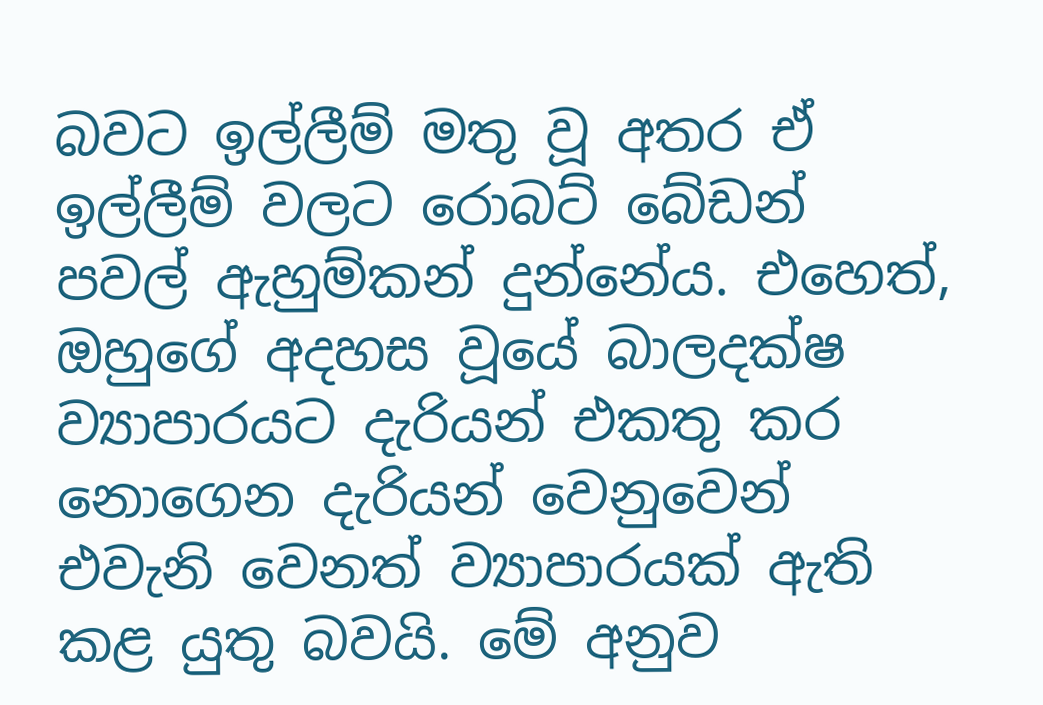බවට ඉල්ලීම් මතු වූ අතර ඒ ඉල්ලීම් වලට රොබට් බේඩන් පවල් ඇහුම්කන් දුන්නේය. එහෙත්, ඔහුගේ අදහස වූයේ බාලදක්ෂ ව්‍යාපාරයට දැරියන් එකතු කර නොගෙන දැරියන් වෙනුවෙන් එවැනි වෙනත් ව්‍යාපාරයක් ඇති කළ යුතු බවයි. මේ අනුව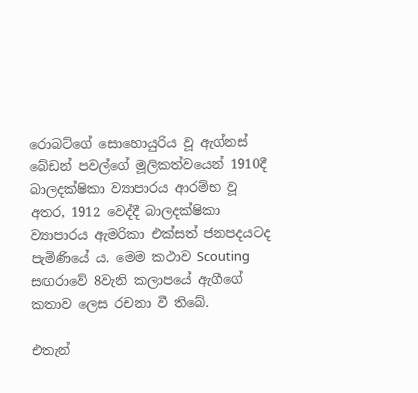රොබට්ගේ සොහොයුරිය වූ ඇග්නස් බේඩන් පවල්ගේ මූලිකත්වයෙන් 1910දී බාලදක්ෂිකා ව්‍යාපාරය ආරම්භ වූ අතර, 1912 වෙද්දී බාලදක්ෂිකා ව්‍යාපාරය ඇමරිකා එක්සත් ජනපදයටද පැමිණියේ ය. මෙම කථාව Scouting සඟරාවේ 8වැනි කලාපයේ ඇගීගේ කතාව ලෙස රචනා වී තිබේ.

එතැන්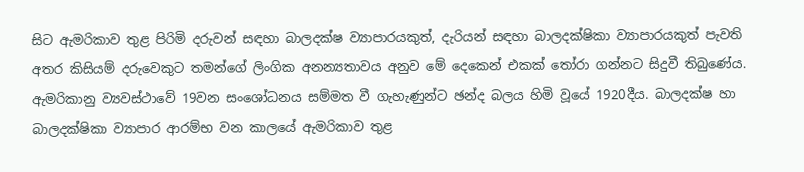සිට ඇමරිකාව තුළ පිරිමි දරුවන් සඳහා බාලදක්ෂ ව්‍යාපාරයකුත්, දැරියන් සඳහා බාලදක්ෂිකා ව්‍යාපාරයකුත් පැවති අතර කිසියම් දරුවෙකුට තමන්ගේ ලිංගික අනන්‍යතාවය අනුව මේ දෙකෙන් එකක් තෝරා ගන්නට සිදුවී තිබුණේය. ඇමරිකානු ව්‍යවස්ථාවේ 19වන සංශෝධනය සම්මත වී ගැහැණුන්ට ඡන්ද බලය හිමි වූයේ 1920දීය. බාලදක්ෂ හා බාලදක්ෂිකා ව්‍යාපාර ආරම්භ වන කාලයේ ඇමරිකාව තුළ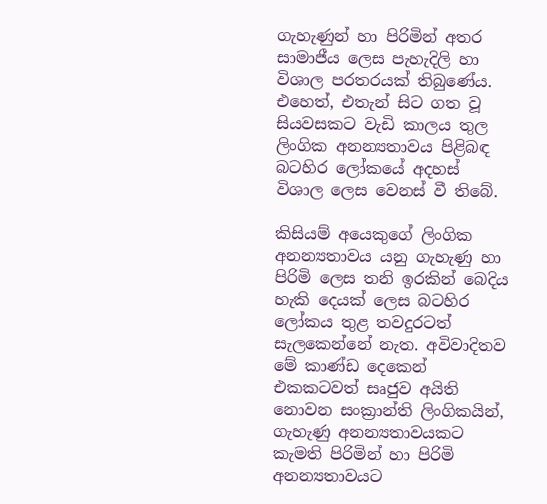ගැහැණුන් හා පිරිමින් අතර සාමාජීය ලෙස පැහැදිලි හා විශාල පරතරයක් තිබුණේය. එහෙත්, එතැන් සිට ගත වූ සියවසකට වැඩි කාලය තුල ලිංගික අනන්‍යතාවය පිළිබඳ බටහිර ලෝකයේ අදහස් විශාල ලෙස වෙනස් වී තිබේ.

කිසියම් අයෙකුගේ ලිංගික අනන්‍යතාවය යනු ගැහැණු හා පිරිමි ලෙස තනි ඉරකින් බෙදිය හැකි දෙයක් ලෙස බටහිර ලෝකය තුළ තවදුරටත් සැලකෙන්නේ නැත. අවිවාදිතව මේ කාණ්ඩ දෙකෙන් එකකටවත් සෘජුව අයිති නොවන සංක්‍රාන්ති ලිංගිකයින්, ගැහැණු අනන්‍යතාවයකට කැමති පිරිමින් හා පිරිමි අනන්‍යතාවයට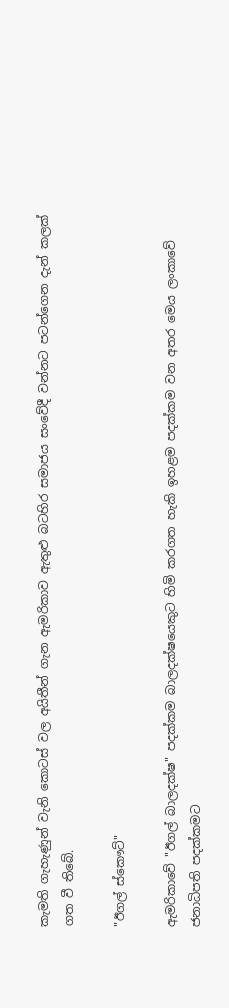කැමති ගැහැණුන් වැනි කොටස් වල අයිතීන් ගැන ඇමරිකාව ඇතුළු බටහිර සමාජය සංවේදී වන්නට පටන්ගෙන දැන් කලක් ගත වී තිබේ.

"ඊගල් ස්කෞට්"

ඇමරිකාවේ "ඊගල් බාලදක්ෂ" පදක්කම බාලදක්ෂයෙකුට හිමි කරගත හැකි ඉහළම පදක්කම වන අතර මෙය ලංකාවේ ජනාධිපති පදක්කමට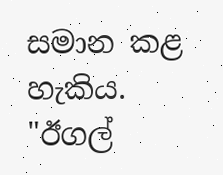සමාන කළ හැකිය. "ඊගල්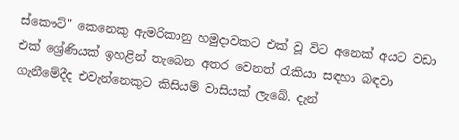ස්කෞට්" කෙනෙකු ඇමරිකානු හමුදාවකට එක් වූ විට අනෙක් අයට වඩා එක් ශ්‍රේණියක් ඉහළින් තැබෙන අතර වෙනත් රැකියා සඳහා බඳවා ගැනීමේදීද එවැන්නෙකුට කිසියම් වාසියක් ලැබේ. දැන්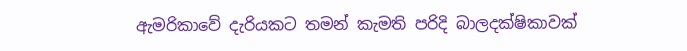ඇමරිකාවේ දැරියකට තමන් කැමති පරිදි බාලදක්ෂිකාවක්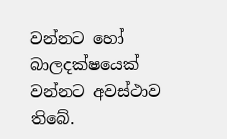වන්නට හෝ බාලදක්ෂයෙක් වන්නට අවස්ථාව තිබේ.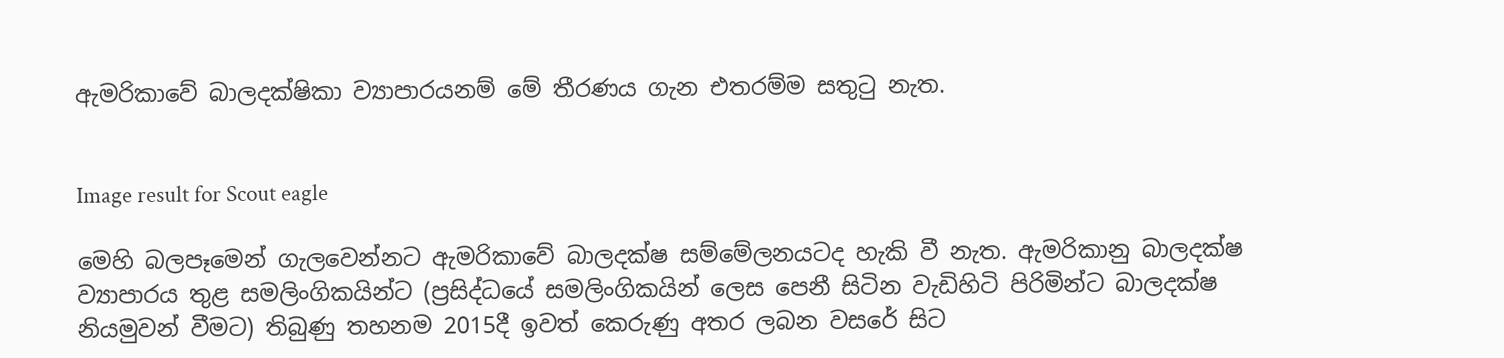ඇමරිකාවේ බාලදක්ෂිකා ව්‍යාපාරයනම් මේ තීරණය ගැන එතරම්ම සතුටු නැත.


Image result for Scout eagle

මෙහි බලපෑමෙන් ගැලවෙන්නට ඇමරිකාවේ බාලදක්ෂ සම්මේලනයටද හැකි වී නැත. ඇමරිකානු බාලදක්ෂ ව්‍යාපාරය තුළ සමලිංගිකයින්ට (ප්‍රසිද්ධයේ සමලිංගිකයින් ලෙස පෙනී සිටින වැඩිහිටි පිරිමින්ට බාලදක්ෂ නියමුවන් වීමට) තිබුණු තහනම 2015දී ඉවත් කෙරුණු අතර ලබන වසරේ සිට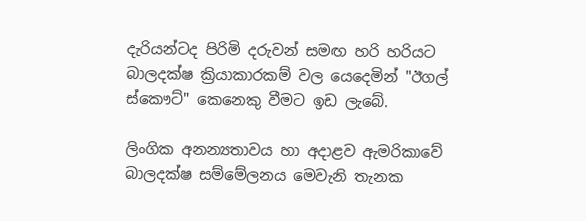දැරියන්ටද පිරිමි දරුවන් සමඟ හරි හරියට බාලදක්ෂ ක්‍රියාකාරකම් වල යෙදෙමින් "ඊගල් ස්කෞට්" කෙනෙකු වීමට ඉඩ ලැබේ.

ලිංගික අනන්‍යතාවය හා අදාළව ඇමරිකාවේ බාලදක්ෂ සම්මේලනය මෙවැනි තැනක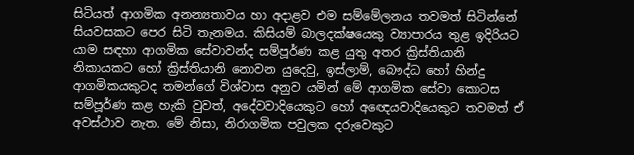සිටියත් ආගමික අනන්‍යතාවය හා අදාළව එම සම්මේලනය තවමත් සිටින්නේ සියවසකට පෙර සිටි තැනමය. කිසියම් බාලදක්ෂයෙකු ව්‍යාපාරය තුළ ඉදිරියට යාම සඳහා ආගමික සේවාවන්ද සම්පූර්ණ කළ යුතු අතර ක්‍රිස්තියානි නිකායකට හෝ ක්‍රිස්තියානි නොවන යුදෙවු, ඉස්ලාම්, බෞද්ධ හෝ හින්දු ආගමිකයකුටද තමන්ගේ විශ්වාස අනුව යමින් මේ ආගමික සේවා කොටස සම්පූර්ණ කළ හැකි වුවත්, අදේවවාදියෙකුට හෝ අඥෙයවාදියෙකුට තවමත් ඒ අවස්ථාව නැත. මේ නිසා, නිරාගමික පවුලක දරුවෙකුට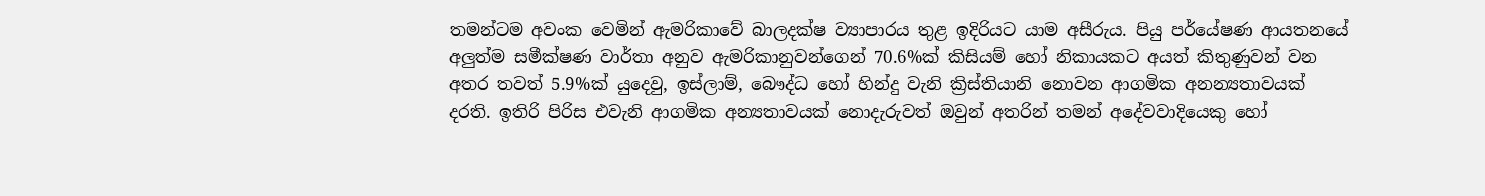තමන්ටම අවංක වෙමින් ඇමරිකාවේ බාලදක්ෂ ව්‍යාපාරය තුළ ඉදිරියට යාම අසීරුය. පියු පර්යේෂණ ආයතනයේ අලුත්ම සමීක්ෂණ වාර්තා අනුව ඇමරිකානුවන්ගෙන් 70.6%ක් කිසියම් හෝ නිකායකට අයත් කිතුණුවන් වන අතර තවත් 5.9%ක් යුදෙවු, ඉස්ලාම්, බෞද්ධ හෝ හින්දු වැනි ක්‍රිස්තියානි නොවන ආගමික අනන්‍යතාවයක් දරති. ඉතිරි පිරිස එවැනි ආගමික අන්‍යතාවයක් නොදැරුවත් ඔවුන් අතරින් තමන් අදේවවාදියෙකු හෝ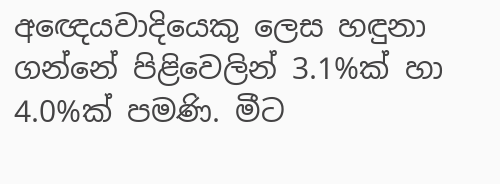අඥෙයවාදියෙකු ලෙස හඳුනා ගන්නේ පිළිවෙලින් 3.1%ක් හා 4.0%ක් පමණි. මීට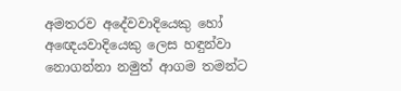අමතරව අදේවවාදියෙකු හෝ අඥෙයවාදියෙකු ලෙස හඳුන්වා නොගන්නා නමුත් ආගම තමන්ට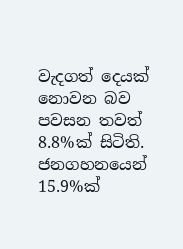වැදගත් දෙයක් නොවන බව පවසන තවත් 8.8%ක් සිටිති. ජනගහනයෙන් 15.9%ක්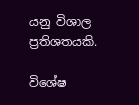යනු විශාල ප්‍රතිශතයකි.

විශේෂ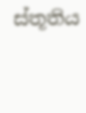ස්තූතිය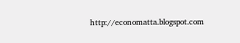http://economatta.blogspot.com